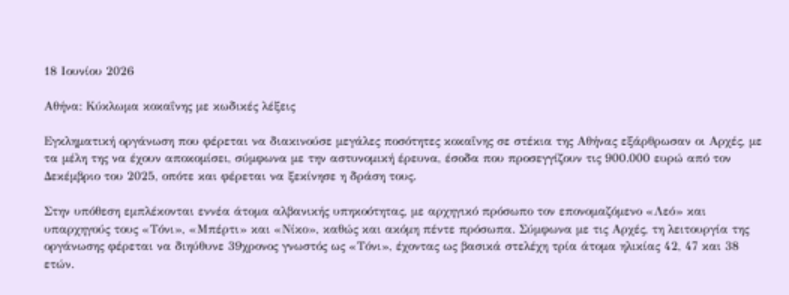18 Ιουνίου 2026

Αθήνα: Κύκλωμα κοκαΐνης με κωδικές λέξεις

Εγκληματική οργάνωση που φέρεται να διακινούσε μεγάλες ποσότητες κοκαΐνης σε στέκια της Αθήνας εξάρθρωσαν οι Αρχές, με τα μέλη της να έχουν αποκομίσει, σύμφωνα με την αστυνομική έρευνα, έσοδα που προσεγγίζουν τις 900.000 ευρώ από τον Δεκέμβριο του 2025, οπότε και φέρεται να ξεκίνησε η δράση τους.

Στην υπόθεση εμπλέκονται εννέα άτομα αλβανικής υπηκοότητας, με αρχηγικό πρόσωπο τον επονομαζόμενο «Λεό» και υπαρχηγούς τους «Τόνι», «Μπέρτι» και «Νίκο», καθώς και ακόμη πέντε πρόσωπα. Σύμφωνα με τις Αρχές, τη λειτουργία της οργάνωσης φέρεται να διηύθυνε 39χρονος γνωστός ως «Τόνι», έχοντας ως βασικά στελέχη τρία άτομα ηλικίας 42, 47 και 38 ετών.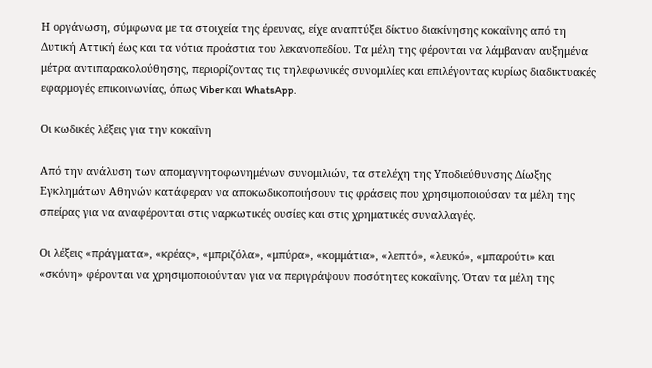Η οργάνωση, σύμφωνα με τα στοιχεία της έρευνας, είχε αναπτύξει δίκτυο διακίνησης κοκαΐνης από τη Δυτική Αττική έως και τα νότια προάστια του λεκανοπεδίου. Τα μέλη της φέρονται να λάμβαναν αυξημένα μέτρα αντιπαρακολούθησης, περιορίζοντας τις τηλεφωνικές συνομιλίες και επιλέγοντας κυρίως διαδικτυακές εφαρμογές επικοινωνίας, όπως Viber και WhatsApp.

Οι κωδικές λέξεις για την κοκαΐνη

Από την ανάλυση των απομαγνητοφωνημένων συνομιλιών, τα στελέχη της Υποδιεύθυνσης Δίωξης Εγκλημάτων Αθηνών κατάφεραν να αποκωδικοποιήσουν τις φράσεις που χρησιμοποιούσαν τα μέλη της σπείρας για να αναφέρονται στις ναρκωτικές ουσίες και στις χρηματικές συναλλαγές.

Οι λέξεις «πράγματα», «κρέας», «μπριζόλα», «μπύρα», «κομμάτια», «λεπτό», «λευκό», «μπαρούτι» και «σκόνη» φέρονται να χρησιμοποιούνταν για να περιγράψουν ποσότητες κοκαΐνης. Όταν τα μέλη της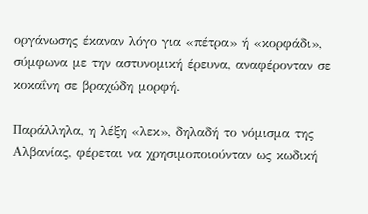οργάνωσης έκαναν λόγο για «πέτρα» ή «κορφάδι», σύμφωνα με την αστυνομική έρευνα, αναφέρονταν σε κοκαΐνη σε βραχώδη μορφή.

Παράλληλα, η λέξη «λεκ», δηλαδή το νόμισμα της Αλβανίας, φέρεται να χρησιμοποιούνταν ως κωδική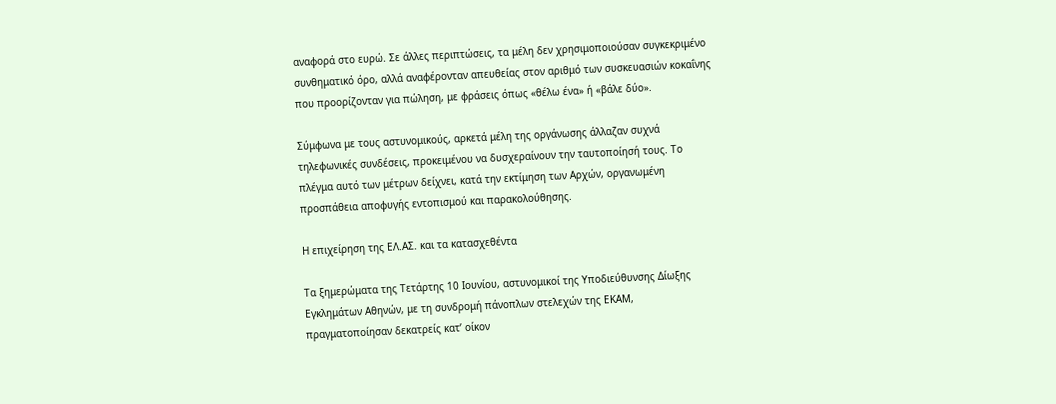αναφορά στο ευρώ. Σε άλλες περιπτώσεις, τα μέλη δεν χρησιμοποιούσαν συγκεκριμένο συνθηματικό όρο, αλλά αναφέρονταν απευθείας στον αριθμό των συσκευασιών κοκαΐνης που προορίζονταν για πώληση, με φράσεις όπως «θέλω ένα» ή «βάλε δύο».

Σύμφωνα με τους αστυνομικούς, αρκετά μέλη της οργάνωσης άλλαζαν συχνά τηλεφωνικές συνδέσεις, προκειμένου να δυσχεραίνουν την ταυτοποίησή τους. Το πλέγμα αυτό των μέτρων δείχνει, κατά την εκτίμηση των Αρχών, οργανωμένη προσπάθεια αποφυγής εντοπισμού και παρακολούθησης.

Η επιχείρηση της ΕΛ.ΑΣ. και τα κατασχεθέντα

Τα ξημερώματα της Τετάρτης 10 Ιουνίου, αστυνομικοί της Υποδιεύθυνσης Δίωξης Εγκλημάτων Αθηνών, με τη συνδρομή πάνοπλων στελεχών της ΕΚΑΜ, πραγματοποίησαν δεκατρείς κατ’ οίκον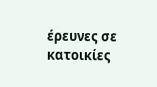έρευνες σε κατοικίες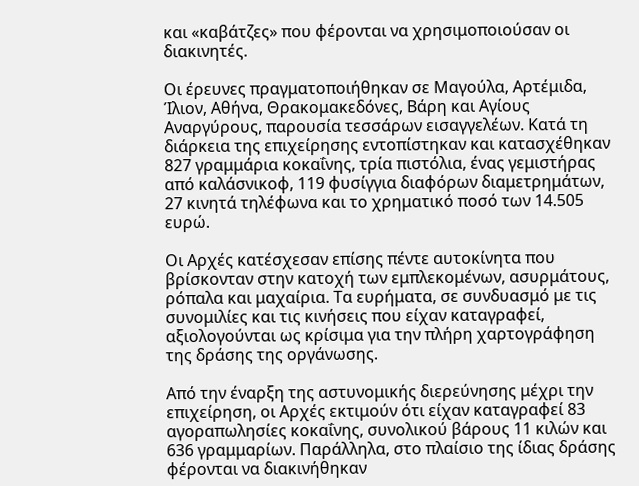και «καβάτζες» που φέρονται να χρησιμοποιούσαν οι διακινητές.

Οι έρευνες πραγματοποιήθηκαν σε Μαγούλα, Αρτέμιδα, Ίλιον, Αθήνα, Θρακομακεδόνες, Βάρη και Αγίους Αναργύρους, παρουσία τεσσάρων εισαγγελέων. Κατά τη διάρκεια της επιχείρησης εντοπίστηκαν και κατασχέθηκαν 827 γραμμάρια κοκαΐνης, τρία πιστόλια, ένας γεμιστήρας από καλάσνικοφ, 119 φυσίγγια διαφόρων διαμετρημάτων, 27 κινητά τηλέφωνα και το χρηματικό ποσό των 14.505 ευρώ.

Οι Αρχές κατέσχεσαν επίσης πέντε αυτοκίνητα που βρίσκονταν στην κατοχή των εμπλεκομένων, ασυρμάτους, ρόπαλα και μαχαίρια. Τα ευρήματα, σε συνδυασμό με τις συνομιλίες και τις κινήσεις που είχαν καταγραφεί, αξιολογούνται ως κρίσιμα για την πλήρη χαρτογράφηση της δράσης της οργάνωσης.

Από την έναρξη της αστυνομικής διερεύνησης μέχρι την επιχείρηση, οι Αρχές εκτιμούν ότι είχαν καταγραφεί 83 αγοραπωλησίες κοκαΐνης, συνολικού βάρους 11 κιλών και 636 γραμμαρίων. Παράλληλα, στο πλαίσιο της ίδιας δράσης φέρονται να διακινήθηκαν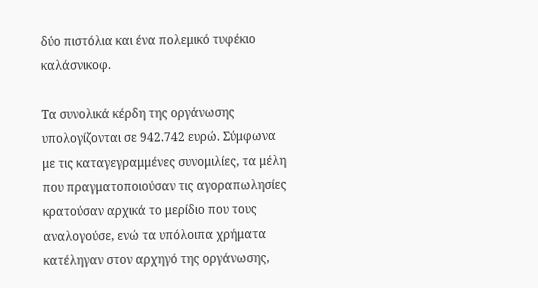δύο πιστόλια και ένα πολεμικό τυφέκιο καλάσνικοφ.

Τα συνολικά κέρδη της οργάνωσης υπολογίζονται σε 942.742 ευρώ. Σύμφωνα με τις καταγεγραμμένες συνομιλίες, τα μέλη που πραγματοποιούσαν τις αγοραπωλησίες κρατούσαν αρχικά το μερίδιο που τους αναλογούσε, ενώ τα υπόλοιπα χρήματα κατέληγαν στον αρχηγό της οργάνωσης,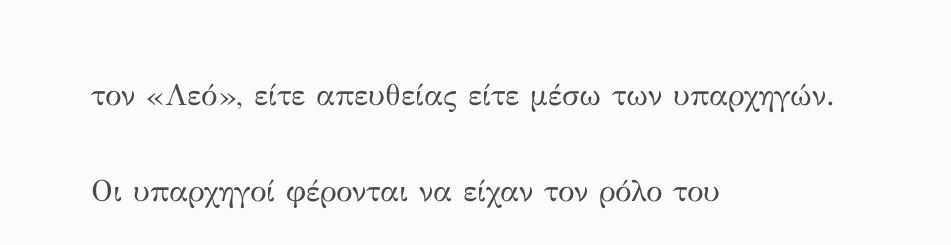τον «Λεό», είτε απευθείας είτε μέσω των υπαρχηγών.

Οι υπαρχηγοί φέρονται να είχαν τον ρόλο του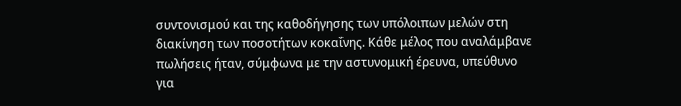συντονισμού και της καθοδήγησης των υπόλοιπων μελών στη διακίνηση των ποσοτήτων κοκαΐνης. Κάθε μέλος που αναλάμβανε πωλήσεις ήταν, σύμφωνα με την αστυνομική έρευνα, υπεύθυνο για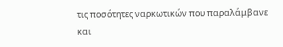τις ποσότητες ναρκωτικών που παραλάμβανε και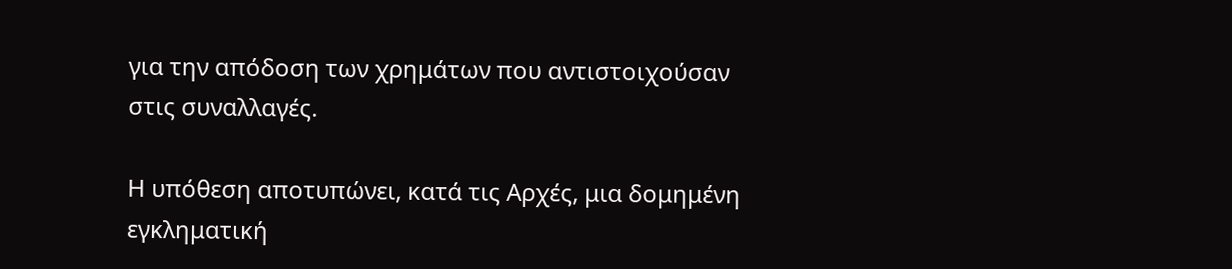για την απόδοση των χρημάτων που αντιστοιχούσαν στις συναλλαγές.

Η υπόθεση αποτυπώνει, κατά τις Αρχές, μια δομημένη εγκληματική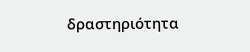δραστηριότητα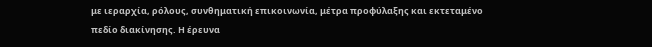με ιεραρχία, ρόλους, συνθηματική επικοινωνία, μέτρα προφύλαξης και εκτεταμένο πεδίο διακίνησης. Η έρευνα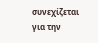συνεχίζεται για την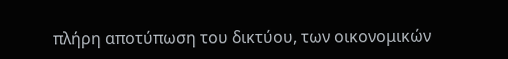πλήρη αποτύπωση του δικτύου, των οικονομικών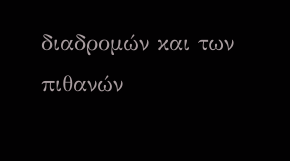διαδρομών και των πιθανών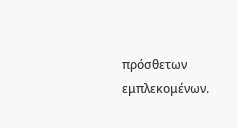πρόσθετων εμπλεκομένων.